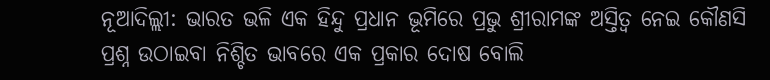ନୂଆଦିଲ୍ଲୀ: ଭାରତ ଭଳି ଏକ ହିନ୍ଦୁ ପ୍ରଧାନ ଭୂମିରେ ପ୍ରଭୁ ଶ୍ରୀରାମଙ୍କ ଅସ୍ତିତ୍ୱ ନେଇ କୌଣସି ପ୍ରଶ୍ନ ଉଠାଇବା ନିଶ୍ଚିତ ଭାବରେ ଏକ ପ୍ରକାର ଦୋଷ ବୋଲି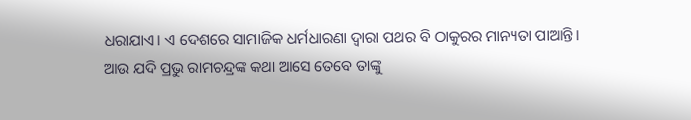ଧରାଯାଏ। ଏ ଦେଶରେ ସାମାଜିକ ଧର୍ମଧାରଣା ଦ୍ୱାରା ପଥର ବି ଠାକୁରର ମାନ୍ୟତା ପାଆନ୍ତି। ଆଉ ଯଦି ପ୍ରଭୁ ରାମଚନ୍ଦ୍ରଙ୍କ କଥା ଆସେ ତେବେ ତାଙ୍କୁ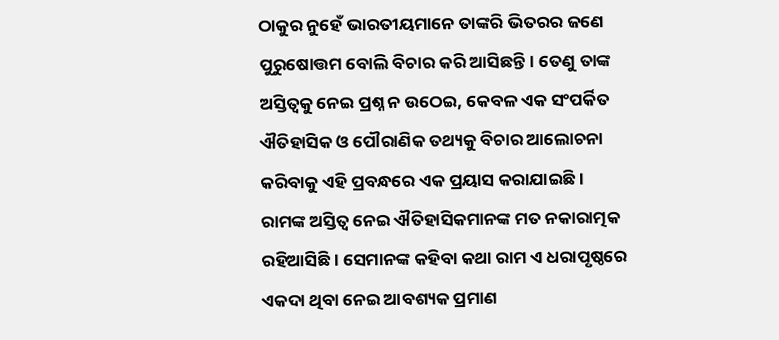ଠାକୁର ନୁହେଁ ଭାରତୀୟମାନେ ତାଙ୍କରି ଭିତରର ଜଣେ ପୁରୁଷୋତ୍ତମ ବୋଲି ବିଚାର କରି ଆସିଛନ୍ତି। ତେଣୁ ତାଙ୍କ ଅସ୍ତିତ୍ୱକୁ ନେଇ ପ୍ରଶ୍ନ ନ ଉଠେଇ, କେବଳ ଏକ ସଂପର୍କିତ ଐତିହାସିକ ଓ ପୌରାଣିକ ତଥ୍ୟକୁ ବିଚାର ଆଲୋଚନା କରିବାକୁ ଏହି ପ୍ରବନ୍ଧରେ ଏକ ପ୍ରୟାସ କରାଯାଇଛି।
ରାମଙ୍କ ଅସ୍ତିତ୍ୱ ନେଇ ଐତିହାସିକମାନଙ୍କ ମତ ନକାରାତ୍ମକ ରହିଆସିଛି। ସେମାନଙ୍କ କହିବା କଥା ରାମ ଏ ଧରାପୃଷ୍ଠରେ ଏକଦା ଥିବା ନେଇ ଆବଶ୍ୟକ ପ୍ରମାଣ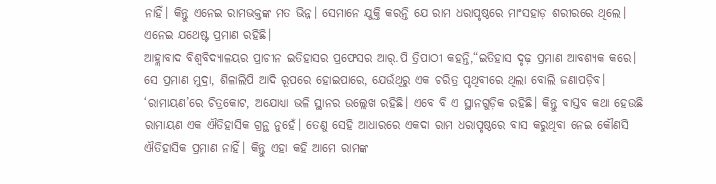ନାହିଁ। କିନ୍ତୁ ଏନେଇ ରାମଭକ୍ତଙ୍କ ମତ ଭିନ୍ନ। ସେମାନେ ଯୁକ୍ତି କରନ୍ତି ଯେ ରାମ ଧରାପୃଷ୍ଠରେ ମାଂସହାଡ଼ ଶରୀରରେ ଥିଲେ। ଏନେଇ ଯଥେଷ୍ଟ ପ୍ରମାଣ ରହିଛି।
ଆହ୍ଲାବାଦ ବିଶ୍ୱବିଦ୍ୟାଳୟର ପ୍ରାଚୀନ ଇତିହାସର ପ୍ରଫେସର ଆର୍.ପି ତ୍ରିପାଠୀ କହନ୍ତି,“ଇତିହାସ ଦୃଢ଼ ପ୍ରମାଣ ଆବଶ୍ୟକ କରେ। ସେ ପ୍ରମାଣ ମୁଦ୍ରା, ଶିଳାଲିପି ଆଦି ରୂପରେ ହୋଇପାରେ, ଯେଉଁଥିରୁ ଏକ ଚରିତ୍ର ପୃଥିବୀରେ ଥିଲା ବୋଲି ଜଣାପଡ଼ିବ। ‘ରାମାୟଣ’ରେ ଚିତ୍ରକୋଟ, ଅଯୋଧ୍ୟା ଭଳି ସ୍ଥାନର ଉଲ୍ଲେଖ ରହିଛି। ଏବେ ବି ଏ ସ୍ଥାନଗୁଡ଼ିକ ରହିଛି। କିନ୍ତୁ ବାସ୍ତବ କଥା ହେଉଛି ରାମାୟଣ ଏକ ଐତିହାସିକ ଗ୍ରନ୍ଥ ନୁହେଁ। ତେଣୁ ସେହି ଆଧାରରେ ଏକଦା ରାମ ଧରାପୃଷ୍ଠରେ ବାସ କରୁଥିବା ନେଇ କୌଣସି ଐତିହାସିକ ପ୍ରମାଣ ନାହିଁ। କିନ୍ତୁ ଏହା କହି ଆମେ ରାମଙ୍କ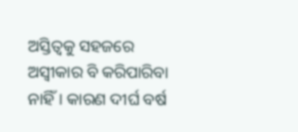ଅସ୍ତିତ୍ୱକୁ ସହଜରେ ଅସ୍ୱୀକାର ବି କରିପାରିବା ନାହିଁ। କାରଣ ଦୀର୍ଘ ବର୍ଷ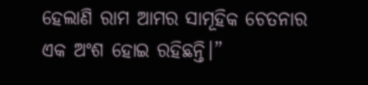ହେଲାଣି ରାମ ଆମର ସାମୂହିକ ଚେତନାର ଏକ ଅଂଶ ହୋଇ ରହିଛନ୍ତି।”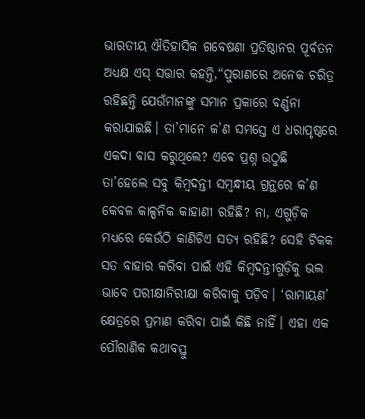ଭାରତୀୟ ଐତିହାସିକ ଗବେଷଣା ପ୍ରତିଷ୍ଠାନର ପୂର୍ବତନ ଅଧ୍ୟକ୍ଷ ଏସ୍ ସତ୍ତାର କହନ୍ତି,“ପୁରାଣରେ ଅନେକ ଚରିତ୍ର ରହିଛନ୍ତି ଯେଉଁମାନଙ୍କୁ ସମାନ ପ୍ରକାରେ ବର୍ଣ୍ଣନା କରାଯାଇଛି। ତା’ମାନେ କ’ଣ ସମସ୍ତେ ଏ ଧରାପୃଷ୍ଠରେ ଏକଦା ବାସ କରୁଥିଲେ? ଏବେ ପ୍ରଶ୍ନ ଉଠୁଛି ତା’ହେଲେ ସବୁ କିମ୍ବଦନ୍ତୀ ସମ୍ବନ୍ଧୀୟ ଗ୍ରନ୍ଥରେ କ’ଣ କେବଳ କାଳ୍ପନିକ କାହାଣୀ ରହିଛି? ନା, ଏଗୁଡ଼ିକ ମଧ୍ୟରେ କେଉଁଠି କାଣିଚିଏ ସତ୍ୟ ରହିଛି? ସେହି ଟିକକ ସତ ବାହାର କରିବା ପାଇଁ ଏହି କିମ୍ବଦନ୍ତୀଗୁଡ଼ିକୁ ଭଲ ଭାବେ ପରୀକ୍ଷାନିରୀକ୍ଷା କରିବାକୁ ପଡ଼ିବ। ‘ରାମାୟଣ’ କ୍ଷେତ୍ରରେ ପ୍ରମାଣ କରିବା ପାଇଁ କିଛି ନାହିଁ। ଏହା ଏକ ପୌରାଣିକ କଥାବସ୍ତୁ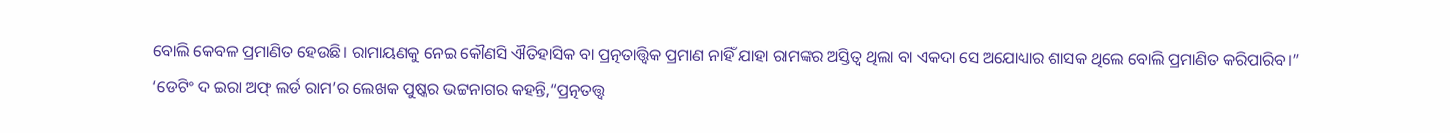ବୋଲି କେବଳ ପ୍ରମାଣିତ ହେଉଛି। ରାମାୟଣକୁ ନେଇ କୌଣସି ଐତିହାସିକ ବା ପ୍ରତ୍ନତାତ୍ତ୍ୱିକ ପ୍ରମାଣ ନାହିଁ ଯାହା ରାମଙ୍କର ଅସ୍ତିତ୍ୱ ଥିଲା ବା ଏକଦା ସେ ଅଯୋଧ୍ୟାର ଶାସକ ଥିଲେ ବୋଲି ପ୍ରମାଣିତ କରିପାରିବ।”
‘ଡେଟିଂ ଦ ଇରା ଅଫ୍ ଲର୍ଡ ରାମ’ର ଲେଖକ ପୁଷ୍କର ଭଟ୍ଟନାଗର କହନ୍ତି,“ପ୍ରତ୍ନତତ୍ତ୍ୱ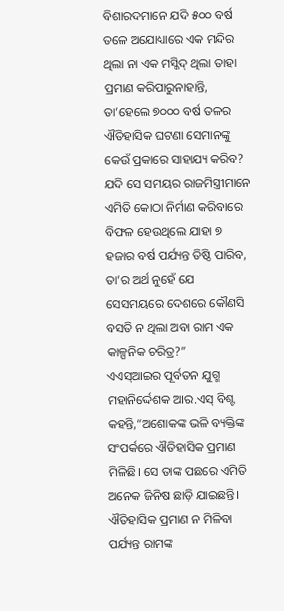ବିଶାରଦମାନେ ଯଦି ୫୦୦ ବର୍ଷ ତଳେ ଅଯୋଧ୍ୟାରେ ଏକ ମନ୍ଦିର ଥିଲା ନା ଏକ ମସ୍ଜିଦ୍ ଥିଲା ତାହା ପ୍ରମାଣ କରିପାରୁନାହାନ୍ତି, ତା’ହେଲେ ୭୦୦୦ ବର୍ଷ ତଳର ଐତିହାସିକ ଘଟଣା ସେମାନଙ୍କୁ କେଉଁ ପ୍ରକାରେ ସାହାଯ୍ୟ କରିବ? ଯଦି ସେ ସମୟର ରାଜମିସ୍ତ୍ରୀମାନେ ଏମିତି କୋଠା ନିର୍ମାଣ କରିବାରେ ବିଫଳ ହେଉଥିଲେ ଯାହା ୭ ହଜାର ବର୍ଷ ପର୍ଯ୍ୟନ୍ତ ତିଷ୍ଠି ପାରିବ, ତା’ର ଅର୍ଥ ନୁହେଁ ଯେ ସେସମୟରେ ଦେଶରେ କୌଣସି ବସତି ନ ଥିଲା ଅବା ରାମ ଏକ କାଳ୍ପନିକ ଚରିତ୍ର?”
ଏଏସ୍ଆଇର ପୂର୍ବତନ ଯୁଗ୍ମ ମହାନିର୍ଦ୍ଦେଶକ ଆର.ଏସ୍ ବିଶ୍ଟ କହନ୍ତି,“ଅଶୋକଙ୍କ ଭଳି ବ୍ୟକ୍ତିଙ୍କ ସଂପର୍କରେ ଐତିହାସିକ ପ୍ରମାଣ ମିଳିଛି। ସେ ତାଙ୍କ ପଛରେ ଏମିତି ଅନେକ ଜିନିଷ ଛାଡ଼ି ଯାଇଛନ୍ତି। ଐତିହାସିକ ପ୍ରମାଣ ନ ମିଳିବା ପର୍ଯ୍ୟନ୍ତ ରାମଙ୍କ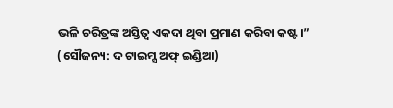ଭଳି ଚରିତ୍ରଙ୍କ ଅସ୍ତିତ୍ୱ ଏକଦା ଥିବା ପ୍ରମାଣ କରିବା କଷ୍ଟ।”
(ସୌଜନ୍ୟ: ଦ ଟାଇମ୍ସ ଅଫ୍ ଇଣ୍ଡିଆ)